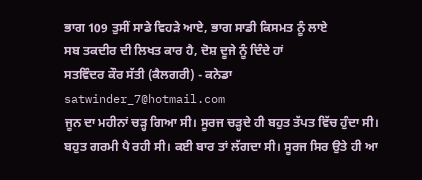ਭਾਗ 109 ਤੁਸੀਂ ਸਾਡੇ ਵਿਹੜੇ ਆਏ, ਭਾਗ ਸਾਡੀ ਕਿਸਮਤ ਨੂੰ ਲਾਏ
ਸਬ ਤਕਦੀਰ ਦੀ ਲਿਖਤ ਕਾਰ ਹੈ, ਦੋਸ਼ ਦੂਜੇ ਨੂੰ ਦਿੰਦੇ ਹਾਂ
ਸਤਵਿੰਦਰ ਕੌਰ ਸੱਤੀ (ਕੈਲਗਰੀ) - ਕਨੇਡਾ
satwinder_7@hotmail.com
ਜੂਨ ਦਾ ਮਹੀਨਾਂ ਚੜ੍ਹ ਗਿਆ ਸੀ। ਸੂਰਜ ਚੜ੍ਹਦੇ ਹੀ ਬਹੁਤ ਤੱਪਤ ਵਿੱਚ ਹੁੰਦਾ ਸੀ। ਬਹੁਤ ਗਰਮੀ ਪੈ ਰਹੀ ਸੀ। ਕਈ ਬਾਰ ਤਾਂ ਲੱਗਦਾ ਸੀ। ਸੂਰਜ ਸਿਰ ਉਤੇ ਹੀ ਆ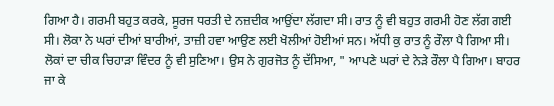ਗਿਆ ਹੈ। ਗਰਮੀ ਬਹੁਤ ਕਰਕੇ, ਸੂਰਜ ਧਰਤੀ ਦੇ ਨਜ਼ਦੀਕ ਆਉਂਦਾ ਲੱਗਦਾ ਸੀ। ਰਾਤ ਨੂੰ ਵੀ ਬਹੁਤ ਗਰਮੀ ਹੋਣ ਲੱਗ ਗਈ ਸੀ। ਲੋਕਾ ਨੇ ਘਰਾਂ ਦੀਆਂ ਬਾਰੀਆਂ, ਤਾਜ਼ੀ ਹਵਾ ਆਉਣ ਲਈ ਖੋਲੀਆਂ ਹੋਈਆਂ ਸਨ। ਅੱਧੀ ਕੁ ਰਾਤ ਨੂੰ ਰੌਲਾ ਪੈ ਗਿਆ ਸੀ। ਲੋਕਾਂ ਦਾ ਚੀਕ ਚਿਹਾੜਾ ਵਿੰਦਰ ਨੂੰ ਵੀ ਸੁਣਿਆ। ਉਸ ਨੇ ਗੁਰਜੋਤ ਨੂੰ ਦੱਸਿਆ, " ਆਪਣੇ ਘਰਾਂ ਦੇ ਨੇੜੇ ਰੌਲਾ ਪੈ ਗਿਆ। ਬਾਹਰ ਜਾ ਕੇ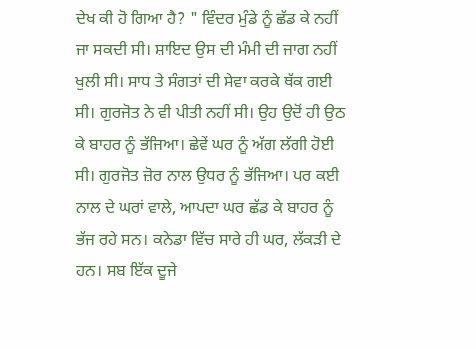ਦੇਖ ਕੀ ਹੋ ਗਿਆ ਹੈ? " ਵਿੰਦਰ ਮੁੰਡੇ ਨੂੰ ਛੱਡ ਕੇ ਨਹੀਂ ਜਾ ਸਕਦੀ ਸੀ। ਸ਼ਾਇਦ ਉਸ ਦੀ ਮੰਮੀ ਦੀ ਜਾਗ ਨਹੀਂ ਖੁਲੀ ਸੀ। ਸਾਧ ਤੇ ਸੰਗਤਾਂ ਦੀ ਸੇਵਾ ਕਰਕੇ ਥੱਕ ਗਈ ਸੀ। ਗੁਰਜੋਤ ਨੇ ਵੀ ਪੀਤੀ ਨਹੀਂ ਸੀ। ਉਹ ਉਦੋਂ ਹੀ ਉਠ ਕੇ ਬਾਹਰ ਨੂੰ ਭੱਜਿਆ। ਛੇਵੇਂ ਘਰ ਨੂੰ ਅੱਗ ਲੱਗੀ ਹੋਈ ਸੀ। ਗੁਰਜੋਤ ਜ਼ੋਰ ਨਾਲ ਉਧਰ ਨੂੰ ਭੱਜਿਆ। ਪਰ ਕਈ ਨਾਲ ਦੇ ਘਰਾਂ ਵਾਲੇ, ਆਪਦਾ ਘਰ ਛੱਡ ਕੇ ਬਾਹਰ ਨੂੰ ਭੱਜ ਰਹੇ ਸਨ। ਕਨੇਡਾ ਵਿੱਚ ਸਾਰੇ ਹੀ ਘਰ, ਲੱਕੜੀ ਦੇ ਹਨ। ਸਬ ਇੱਕ ਦੂਜੇ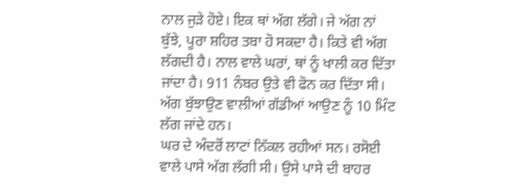ਨਾਲ ਜੁੜੇ ਹੋਏ। ਇਕ ਥਾਂ ਅੱਗ ਲੱਗੇ। ਜੇ ਅੱਗ ਨਾਂ ਬੁੱਝੇ, ਪੂਰਾ ਸ਼ਹਿਰ ਤਬਾ ਹੋ ਸਕਦਾ ਹੈ। ਕਿਤੇ ਵੀ ਅੱਗ ਲੱਗਦੀ ਹੈ। ਨਾਲ ਵਾਲੇ ਘਰਾਂ, ਥਾਂ ਨੂੰ ਖਾਲੀ ਕਰ ਦਿੱਤਾ ਜਾਂਦਾ ਹੈ। 911 ਨੰਬਰ ਉਤੇ ਵੀ ਫੋਨ ਕਰ ਦਿੱਤਾ ਸੀ। ਅੱਗ ਬੁੱਝਾਉਣ ਵਾਲੀਆਂ ਗੱਡੀਆਂ ਆਉਣ ਨੂੰ 10 ਮਿੰਟ ਲੱਗ ਜਾਂਦੇ ਹਨ।
ਘਰ ਦੇ ਅੰਦਰੋਂ ਲਾਟਾਂ ਨਿੱਕਲ ਰਹੀਆਂ ਸਨ। ਰਸੋਈ ਵਾਲੇ ਪਾਸੇ ਅੱਗ ਲੱਗੀ ਸੀ। ਉਸੇ ਪਾਸੇ ਦੀ ਬਾਹਰ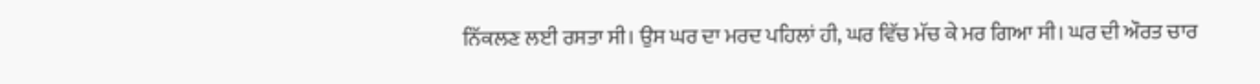ਨਿੱਕਲਣ ਲਈ ਰਸਤਾ ਸੀ। ਉਸ ਘਰ ਦਾ ਮਰਦ ਪਹਿਲਾਂ ਹੀ, ਘਰ ਵਿੱਚ ਮੱਚ ਕੇ ਮਰ ਗਿਆ ਸੀ। ਘਰ ਦੀ ਔਰਤ ਚਾਰ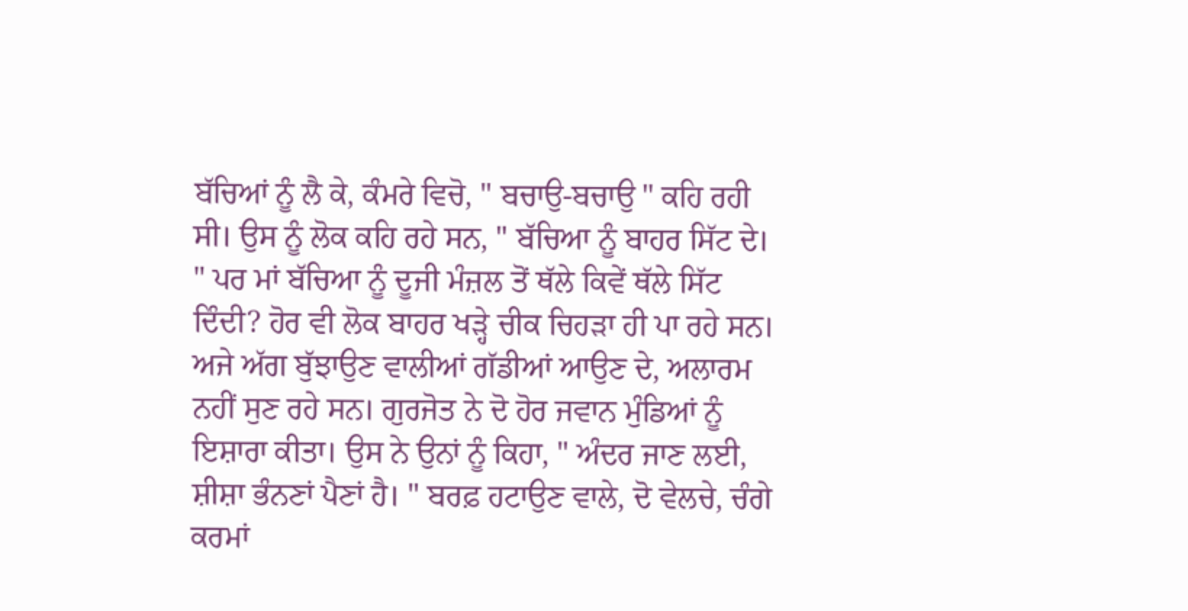ਬੱਚਿਆਂ ਨੂੰ ਲੈ ਕੇ, ਕੰਮਰੇ ਵਿਚੋ, " ਬਚਾਉ-ਬਚਾਉ " ਕਹਿ ਰਹੀ ਸੀ। ਉਸ ਨੂੰ ਲੋਕ ਕਹਿ ਰਹੇ ਸਨ, " ਬੱਚਿਆ ਨੂੰ ਬਾਹਰ ਸਿੱਟ ਦੇ। " ਪਰ ਮਾਂ ਬੱਚਿਆ ਨੂੰ ਦੂਜੀ ਮੰਜ਼ਲ ਤੋਂ ਥੱਲੇ ਕਿਵੇਂ ਥੱਲੇ ਸਿੱਟ ਦਿੰਦੀ? ਹੋਰ ਵੀ ਲੋਕ ਬਾਹਰ ਖੜ੍ਹੇ ਚੀਕ ਚਿਹੜਾ ਹੀ ਪਾ ਰਹੇ ਸਨ। ਅਜੇ ਅੱਗ ਬੁੱਝਾਉਣ ਵਾਲੀਆਂ ਗੱਡੀਆਂ ਆਉਣ ਦੇ, ਅਲਾਰਮ ਨਹੀਂ ਸੁਣ ਰਹੇ ਸਨ। ਗੁਰਜੋਤ ਨੇ ਦੋ ਹੋਰ ਜਵਾਨ ਮੁੰਡਿਆਂ ਨੂੰ ਇਸ਼ਾਰਾ ਕੀਤਾ। ਉਸ ਨੇ ਉਨਾਂ ਨੂੰ ਕਿਹਾ, " ਅੰਦਰ ਜਾਣ ਲਈ, ਸ਼ੀਸ਼ਾ ਭੰਨਣਾਂ ਪੈਣਾਂ ਹੈ। " ਬਰਫ਼ ਹਟਾਉਣ ਵਾਲੇ, ਦੋ ਵੇਲਚੇ, ਚੰਗੇ ਕਰਮਾਂ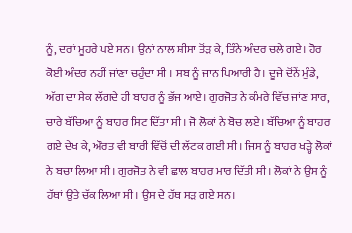ਨੂੰ, ਦਰਾਂ ਮੂਹਰੇ ਪਏ ਸਨ। ਉਨਾਂ ਨਾਲ ਸ਼ੀਸਾ ਤੋਂੜ ਕੇ, ਤਿੰਨੇ ਅੰਦਰ ਚਲੇ ਗਏ। ਹੋਰ ਕੋਈ ਅੰਦਰ ਨਹੀਂ ਜਾਂਣਾ ਚਹੁੰਦਾ ਸੀ । ਸਬ ਨੂੰ ਜਾਨ ਪਿਆਰੀ ਹੈ। ਦੂਜੇ ਦੋਂਨੇਂ ਮੁੰਡੇ, ਅੱਗ ਦਾ ਸੇਕ ਲੱਗਦੇ ਹੀ ਬਾਹਰ ਨੂੰ ਭੱਜ ਆਏ। ਗੁਰਜੋਤ ਨੇ ਕੰਮਰੇ ਵਿੱਚ ਜਾਂਣ ਸਾਰ, ਚਾਰੇ ਬੱਚਿਆ ਨੂੰ ਬਾਹਰ ਸਿਟ ਦਿੱਤਾ ਸੀ। ਜੋ ਲੋਕਾਂ ਨੇ ਬੋਚ ਲਏ। ਬੱਚਿਆ ਨੂੰ ਬਾਹਰ ਗਏ ਦੇਖ ਕੇ, ਔਰਤ ਵੀ ਬਾਰੀ ਵਿੱਚੋਂ ਦੀ ਲੱਟਕ ਗਈ ਸੀ। ਜਿਸ ਨੂੰ ਬਾਹਰ ਖੜ੍ਹੇ ਲੋਕਾਂ ਨੇ ਬਚਾ ਲਿਆ ਸੀ। ਗੁਰਜੋਤ ਨੇ ਵੀ ਛਾਲ ਬਾਹਰ ਮਾਰ ਦਿੱਤੀ ਸੀ। ਲੋਕਾਂ ਨੇ ਉਸ ਨੂੰ ਹੱਥਾਂ ਉਤੇ ਚੱਕ ਲਿਆ ਸੀ। ਉਸ ਦੇ ਹੱਥ ਸੜ ਗਏ ਸਨ।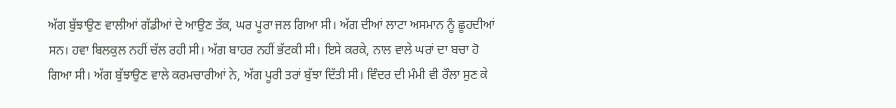ਅੱਗ ਬੁੱਝਾਉਣ ਵਾਲੀਆਂ ਗੱਡੀਆਂ ਦੇ ਆਉਣ ਤੱਕ, ਘਰ ਪੂਰਾ ਜਲ ਗਿਆ ਸੀ। ਅੱਗ ਦੀਆਂ ਲਾਟਾ ਅਸਮਾਨ ਨੂੰ ਛੂਹਦੀਆਂ ਸਨ। ਹਵਾ ਬਿਲਕੁਲ ਨਹੀਂ ਚੱਲ ਰਹੀ ਸੀ। ਅੱਗ ਬਾਹਰ ਨਹੀਂ ਭੱਟਕੀ ਸੀ। ਇਸੇ ਕਰਕੇ, ਨਾਲ ਵਾਲੇ ਘਰਾਂ ਦਾ ਬਚਾ ਹੋ ਗਿਆ ਸੀ। ਅੱਗ ਬੁੱਝਾਉਣ ਵਾਲੇ ਕਰਮਚਾਰੀਆਂ ਨੇ, ਅੱਗ ਪੂਰੀ ਤਰਾਂ ਬੁੱਝਾ ਦਿੱਤੀ ਸੀ। ਵਿੰਦਰ ਦੀ ਮੰਮੀ ਵੀ ਰੌਲਾ ਸੁਣ ਕੇ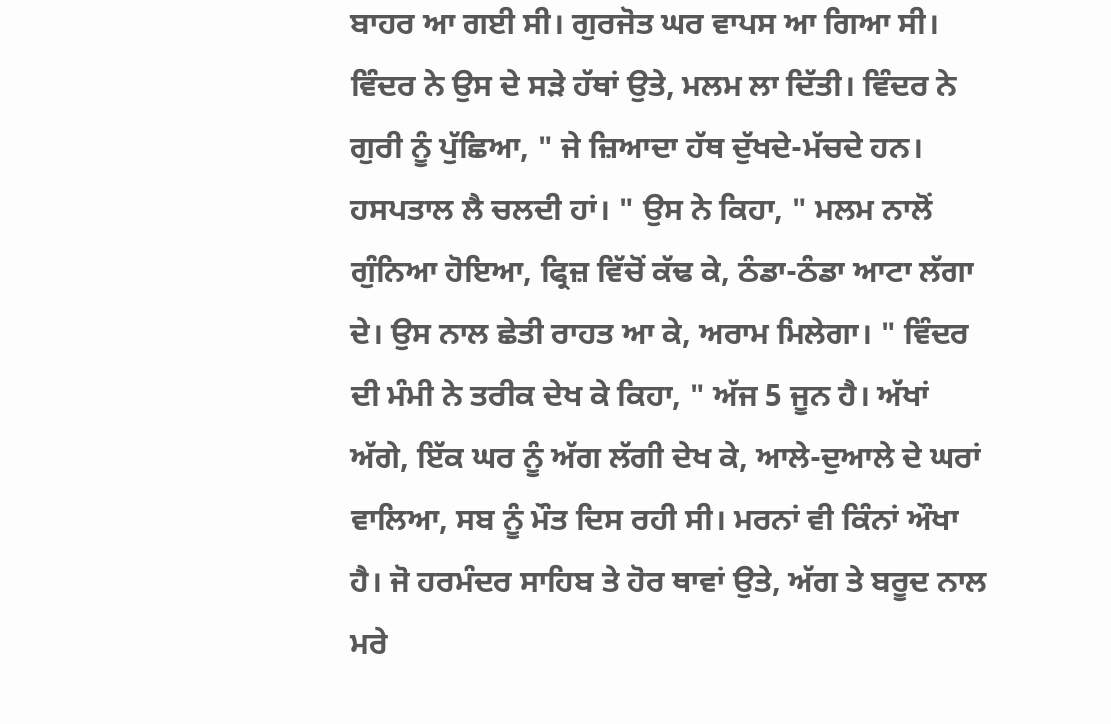ਬਾਹਰ ਆ ਗਈ ਸੀ। ਗੁਰਜੋਤ ਘਰ ਵਾਪਸ ਆ ਗਿਆ ਸੀ। ਵਿੰਦਰ ਨੇ ਉਸ ਦੇ ਸੜੇ ਹੱਥਾਂ ਉਤੇ, ਮਲਮ ਲਾ ਦਿੱਤੀ। ਵਿੰਦਰ ਨੇ ਗੁਰੀ ਨੂੰ ਪੁੱਛਿਆ, " ਜੇ ਜ਼ਿਆਦਾ ਹੱਥ ਦੁੱਖਦੇ-ਮੱਚਦੇ ਹਨ। ਹਸਪਤਾਲ ਲੈ ਚਲਦੀ ਹਾਂ। " ਉਸ ਨੇ ਕਿਹਾ, " ਮਲਮ ਨਾਲੋਂ ਗੁੰਨਿਆ ਹੋਇਆ, ਫ੍ਰਿਜ਼ ਵਿੱਚੋਂ ਕੱਢ ਕੇ, ਠੰਡਾ-ਠੰਡਾ ਆਟਾ ਲੱਗਾ ਦੇ। ਉਸ ਨਾਲ ਛੇਤੀ ਰਾਹਤ ਆ ਕੇ, ਅਰਾਮ ਮਿਲੇਗਾ। " ਵਿੰਦਰ ਦੀ ਮੰਮੀ ਨੇ ਤਰੀਕ ਦੇਖ ਕੇ ਕਿਹਾ, " ਅੱਜ 5 ਜੂਨ ਹੈ। ਅੱਖਾਂ ਅੱਗੇ, ਇੱਕ ਘਰ ਨੂੰ ਅੱਗ ਲੱਗੀ ਦੇਖ ਕੇ, ਆਲੇ-ਦੁਆਲੇ ਦੇ ਘਰਾਂ ਵਾਲਿਆ, ਸਬ ਨੂੰ ਮੌਤ ਦਿਸ ਰਹੀ ਸੀ। ਮਰਨਾਂ ਵੀ ਕਿੰਨਾਂ ਔਖਾ ਹੈ। ਜੋ ਹਰਮੰਦਰ ਸਾਹਿਬ ਤੇ ਹੋਰ ਥਾਵਾਂ ਉਤੇ, ਅੱਗ ਤੇ ਬਰੂਦ ਨਾਲ ਮਰੇ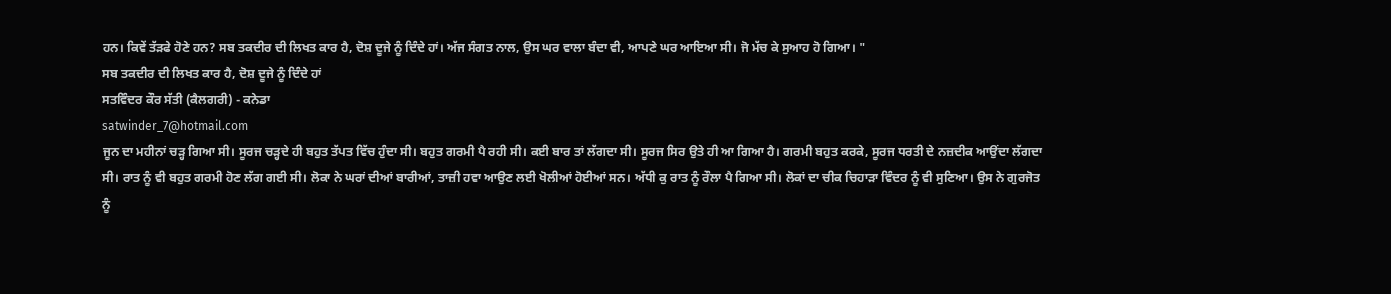ਹਨ। ਕਿਵੇਂ ਤੱੜਫੇ ਹੋਣੇ ਹਨ? ਸਬ ਤਕਦੀਰ ਦੀ ਲਿਖਤ ਕਾਰ ਹੈ, ਦੋਸ਼ ਦੂਜੇ ਨੂੰ ਦਿੰਦੇ ਹਾਂ। ਅੱਜ ਸੰਗਤ ਨਾਲ, ਉਸ ਘਰ ਵਾਲਾ ਬੰਦਾ ਵੀ, ਆਪਣੇ ਘਰ ਆਇਆ ਸੀ। ਜੋ ਮੱਚ ਕੇ ਸੁਆਹ ਹੋ ਗਿਆ। "
ਸਬ ਤਕਦੀਰ ਦੀ ਲਿਖਤ ਕਾਰ ਹੈ, ਦੋਸ਼ ਦੂਜੇ ਨੂੰ ਦਿੰਦੇ ਹਾਂ
ਸਤਵਿੰਦਰ ਕੌਰ ਸੱਤੀ (ਕੈਲਗਰੀ) - ਕਨੇਡਾ
satwinder_7@hotmail.com
ਜੂਨ ਦਾ ਮਹੀਨਾਂ ਚੜ੍ਹ ਗਿਆ ਸੀ। ਸੂਰਜ ਚੜ੍ਹਦੇ ਹੀ ਬਹੁਤ ਤੱਪਤ ਵਿੱਚ ਹੁੰਦਾ ਸੀ। ਬਹੁਤ ਗਰਮੀ ਪੈ ਰਹੀ ਸੀ। ਕਈ ਬਾਰ ਤਾਂ ਲੱਗਦਾ ਸੀ। ਸੂਰਜ ਸਿਰ ਉਤੇ ਹੀ ਆ ਗਿਆ ਹੈ। ਗਰਮੀ ਬਹੁਤ ਕਰਕੇ, ਸੂਰਜ ਧਰਤੀ ਦੇ ਨਜ਼ਦੀਕ ਆਉਂਦਾ ਲੱਗਦਾ ਸੀ। ਰਾਤ ਨੂੰ ਵੀ ਬਹੁਤ ਗਰਮੀ ਹੋਣ ਲੱਗ ਗਈ ਸੀ। ਲੋਕਾ ਨੇ ਘਰਾਂ ਦੀਆਂ ਬਾਰੀਆਂ, ਤਾਜ਼ੀ ਹਵਾ ਆਉਣ ਲਈ ਖੋਲੀਆਂ ਹੋਈਆਂ ਸਨ। ਅੱਧੀ ਕੁ ਰਾਤ ਨੂੰ ਰੌਲਾ ਪੈ ਗਿਆ ਸੀ। ਲੋਕਾਂ ਦਾ ਚੀਕ ਚਿਹਾੜਾ ਵਿੰਦਰ ਨੂੰ ਵੀ ਸੁਣਿਆ। ਉਸ ਨੇ ਗੁਰਜੋਤ ਨੂੰ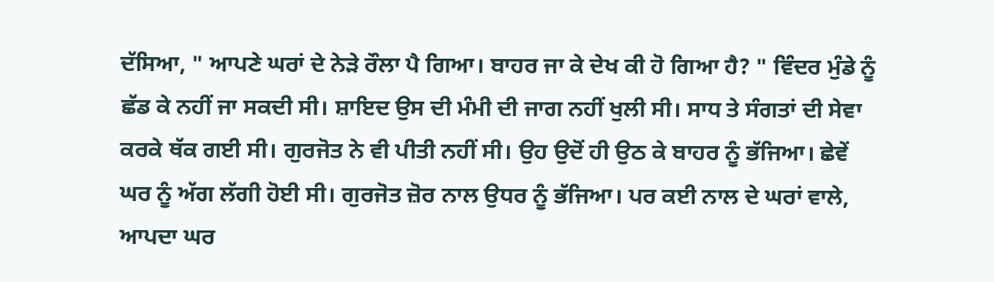ਦੱਸਿਆ, " ਆਪਣੇ ਘਰਾਂ ਦੇ ਨੇੜੇ ਰੌਲਾ ਪੈ ਗਿਆ। ਬਾਹਰ ਜਾ ਕੇ ਦੇਖ ਕੀ ਹੋ ਗਿਆ ਹੈ? " ਵਿੰਦਰ ਮੁੰਡੇ ਨੂੰ ਛੱਡ ਕੇ ਨਹੀਂ ਜਾ ਸਕਦੀ ਸੀ। ਸ਼ਾਇਦ ਉਸ ਦੀ ਮੰਮੀ ਦੀ ਜਾਗ ਨਹੀਂ ਖੁਲੀ ਸੀ। ਸਾਧ ਤੇ ਸੰਗਤਾਂ ਦੀ ਸੇਵਾ ਕਰਕੇ ਥੱਕ ਗਈ ਸੀ। ਗੁਰਜੋਤ ਨੇ ਵੀ ਪੀਤੀ ਨਹੀਂ ਸੀ। ਉਹ ਉਦੋਂ ਹੀ ਉਠ ਕੇ ਬਾਹਰ ਨੂੰ ਭੱਜਿਆ। ਛੇਵੇਂ ਘਰ ਨੂੰ ਅੱਗ ਲੱਗੀ ਹੋਈ ਸੀ। ਗੁਰਜੋਤ ਜ਼ੋਰ ਨਾਲ ਉਧਰ ਨੂੰ ਭੱਜਿਆ। ਪਰ ਕਈ ਨਾਲ ਦੇ ਘਰਾਂ ਵਾਲੇ, ਆਪਦਾ ਘਰ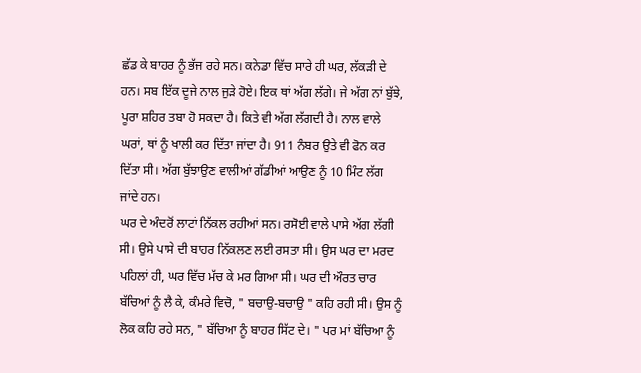ਛੱਡ ਕੇ ਬਾਹਰ ਨੂੰ ਭੱਜ ਰਹੇ ਸਨ। ਕਨੇਡਾ ਵਿੱਚ ਸਾਰੇ ਹੀ ਘਰ, ਲੱਕੜੀ ਦੇ ਹਨ। ਸਬ ਇੱਕ ਦੂਜੇ ਨਾਲ ਜੁੜੇ ਹੋਏ। ਇਕ ਥਾਂ ਅੱਗ ਲੱਗੇ। ਜੇ ਅੱਗ ਨਾਂ ਬੁੱਝੇ, ਪੂਰਾ ਸ਼ਹਿਰ ਤਬਾ ਹੋ ਸਕਦਾ ਹੈ। ਕਿਤੇ ਵੀ ਅੱਗ ਲੱਗਦੀ ਹੈ। ਨਾਲ ਵਾਲੇ ਘਰਾਂ, ਥਾਂ ਨੂੰ ਖਾਲੀ ਕਰ ਦਿੱਤਾ ਜਾਂਦਾ ਹੈ। 911 ਨੰਬਰ ਉਤੇ ਵੀ ਫੋਨ ਕਰ ਦਿੱਤਾ ਸੀ। ਅੱਗ ਬੁੱਝਾਉਣ ਵਾਲੀਆਂ ਗੱਡੀਆਂ ਆਉਣ ਨੂੰ 10 ਮਿੰਟ ਲੱਗ ਜਾਂਦੇ ਹਨ।
ਘਰ ਦੇ ਅੰਦਰੋਂ ਲਾਟਾਂ ਨਿੱਕਲ ਰਹੀਆਂ ਸਨ। ਰਸੋਈ ਵਾਲੇ ਪਾਸੇ ਅੱਗ ਲੱਗੀ ਸੀ। ਉਸੇ ਪਾਸੇ ਦੀ ਬਾਹਰ ਨਿੱਕਲਣ ਲਈ ਰਸਤਾ ਸੀ। ਉਸ ਘਰ ਦਾ ਮਰਦ ਪਹਿਲਾਂ ਹੀ, ਘਰ ਵਿੱਚ ਮੱਚ ਕੇ ਮਰ ਗਿਆ ਸੀ। ਘਰ ਦੀ ਔਰਤ ਚਾਰ ਬੱਚਿਆਂ ਨੂੰ ਲੈ ਕੇ, ਕੰਮਰੇ ਵਿਚੋ, " ਬਚਾਉ-ਬਚਾਉ " ਕਹਿ ਰਹੀ ਸੀ। ਉਸ ਨੂੰ ਲੋਕ ਕਹਿ ਰਹੇ ਸਨ, " ਬੱਚਿਆ ਨੂੰ ਬਾਹਰ ਸਿੱਟ ਦੇ। " ਪਰ ਮਾਂ ਬੱਚਿਆ ਨੂੰ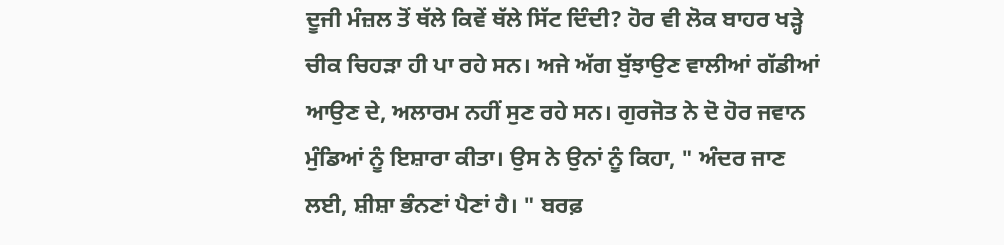ਦੂਜੀ ਮੰਜ਼ਲ ਤੋਂ ਥੱਲੇ ਕਿਵੇਂ ਥੱਲੇ ਸਿੱਟ ਦਿੰਦੀ? ਹੋਰ ਵੀ ਲੋਕ ਬਾਹਰ ਖੜ੍ਹੇ ਚੀਕ ਚਿਹੜਾ ਹੀ ਪਾ ਰਹੇ ਸਨ। ਅਜੇ ਅੱਗ ਬੁੱਝਾਉਣ ਵਾਲੀਆਂ ਗੱਡੀਆਂ ਆਉਣ ਦੇ, ਅਲਾਰਮ ਨਹੀਂ ਸੁਣ ਰਹੇ ਸਨ। ਗੁਰਜੋਤ ਨੇ ਦੋ ਹੋਰ ਜਵਾਨ ਮੁੰਡਿਆਂ ਨੂੰ ਇਸ਼ਾਰਾ ਕੀਤਾ। ਉਸ ਨੇ ਉਨਾਂ ਨੂੰ ਕਿਹਾ, " ਅੰਦਰ ਜਾਣ ਲਈ, ਸ਼ੀਸ਼ਾ ਭੰਨਣਾਂ ਪੈਣਾਂ ਹੈ। " ਬਰਫ਼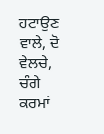ਹਟਾਉਣ ਵਾਲੇ, ਦੋ ਵੇਲਚੇ, ਚੰਗੇ ਕਰਮਾਂ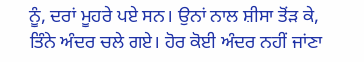ਨੂੰ, ਦਰਾਂ ਮੂਹਰੇ ਪਏ ਸਨ। ਉਨਾਂ ਨਾਲ ਸ਼ੀਸਾ ਤੋਂੜ ਕੇ, ਤਿੰਨੇ ਅੰਦਰ ਚਲੇ ਗਏ। ਹੋਰ ਕੋਈ ਅੰਦਰ ਨਹੀਂ ਜਾਂਣਾ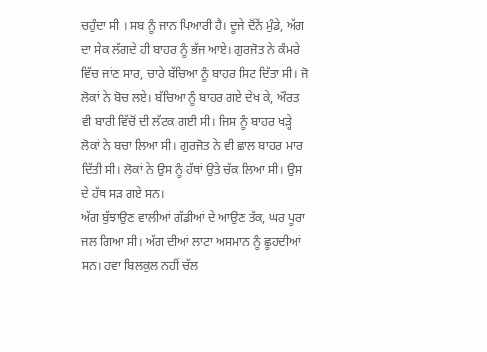ਚਹੁੰਦਾ ਸੀ । ਸਬ ਨੂੰ ਜਾਨ ਪਿਆਰੀ ਹੈ। ਦੂਜੇ ਦੋਂਨੇਂ ਮੁੰਡੇ, ਅੱਗ ਦਾ ਸੇਕ ਲੱਗਦੇ ਹੀ ਬਾਹਰ ਨੂੰ ਭੱਜ ਆਏ। ਗੁਰਜੋਤ ਨੇ ਕੰਮਰੇ ਵਿੱਚ ਜਾਂਣ ਸਾਰ, ਚਾਰੇ ਬੱਚਿਆ ਨੂੰ ਬਾਹਰ ਸਿਟ ਦਿੱਤਾ ਸੀ। ਜੋ ਲੋਕਾਂ ਨੇ ਬੋਚ ਲਏ। ਬੱਚਿਆ ਨੂੰ ਬਾਹਰ ਗਏ ਦੇਖ ਕੇ, ਔਰਤ ਵੀ ਬਾਰੀ ਵਿੱਚੋਂ ਦੀ ਲੱਟਕ ਗਈ ਸੀ। ਜਿਸ ਨੂੰ ਬਾਹਰ ਖੜ੍ਹੇ ਲੋਕਾਂ ਨੇ ਬਚਾ ਲਿਆ ਸੀ। ਗੁਰਜੋਤ ਨੇ ਵੀ ਛਾਲ ਬਾਹਰ ਮਾਰ ਦਿੱਤੀ ਸੀ। ਲੋਕਾਂ ਨੇ ਉਸ ਨੂੰ ਹੱਥਾਂ ਉਤੇ ਚੱਕ ਲਿਆ ਸੀ। ਉਸ ਦੇ ਹੱਥ ਸੜ ਗਏ ਸਨ।
ਅੱਗ ਬੁੱਝਾਉਣ ਵਾਲੀਆਂ ਗੱਡੀਆਂ ਦੇ ਆਉਣ ਤੱਕ, ਘਰ ਪੂਰਾ ਜਲ ਗਿਆ ਸੀ। ਅੱਗ ਦੀਆਂ ਲਾਟਾ ਅਸਮਾਨ ਨੂੰ ਛੂਹਦੀਆਂ ਸਨ। ਹਵਾ ਬਿਲਕੁਲ ਨਹੀਂ ਚੱਲ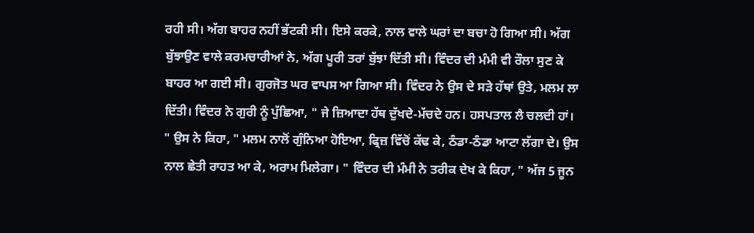ਰਹੀ ਸੀ। ਅੱਗ ਬਾਹਰ ਨਹੀਂ ਭੱਟਕੀ ਸੀ। ਇਸੇ ਕਰਕੇ, ਨਾਲ ਵਾਲੇ ਘਰਾਂ ਦਾ ਬਚਾ ਹੋ ਗਿਆ ਸੀ। ਅੱਗ ਬੁੱਝਾਉਣ ਵਾਲੇ ਕਰਮਚਾਰੀਆਂ ਨੇ, ਅੱਗ ਪੂਰੀ ਤਰਾਂ ਬੁੱਝਾ ਦਿੱਤੀ ਸੀ। ਵਿੰਦਰ ਦੀ ਮੰਮੀ ਵੀ ਰੌਲਾ ਸੁਣ ਕੇ ਬਾਹਰ ਆ ਗਈ ਸੀ। ਗੁਰਜੋਤ ਘਰ ਵਾਪਸ ਆ ਗਿਆ ਸੀ। ਵਿੰਦਰ ਨੇ ਉਸ ਦੇ ਸੜੇ ਹੱਥਾਂ ਉਤੇ, ਮਲਮ ਲਾ ਦਿੱਤੀ। ਵਿੰਦਰ ਨੇ ਗੁਰੀ ਨੂੰ ਪੁੱਛਿਆ, " ਜੇ ਜ਼ਿਆਦਾ ਹੱਥ ਦੁੱਖਦੇ-ਮੱਚਦੇ ਹਨ। ਹਸਪਤਾਲ ਲੈ ਚਲਦੀ ਹਾਂ। " ਉਸ ਨੇ ਕਿਹਾ, " ਮਲਮ ਨਾਲੋਂ ਗੁੰਨਿਆ ਹੋਇਆ, ਫ੍ਰਿਜ਼ ਵਿੱਚੋਂ ਕੱਢ ਕੇ, ਠੰਡਾ-ਠੰਡਾ ਆਟਾ ਲੱਗਾ ਦੇ। ਉਸ ਨਾਲ ਛੇਤੀ ਰਾਹਤ ਆ ਕੇ, ਅਰਾਮ ਮਿਲੇਗਾ। " ਵਿੰਦਰ ਦੀ ਮੰਮੀ ਨੇ ਤਰੀਕ ਦੇਖ ਕੇ ਕਿਹਾ, " ਅੱਜ 5 ਜੂਨ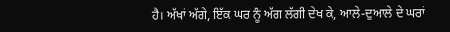ਹੈ। ਅੱਖਾਂ ਅੱਗੇ, ਇੱਕ ਘਰ ਨੂੰ ਅੱਗ ਲੱਗੀ ਦੇਖ ਕੇ, ਆਲੇ-ਦੁਆਲੇ ਦੇ ਘਰਾਂ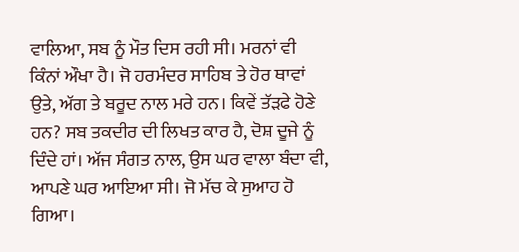ਵਾਲਿਆ, ਸਬ ਨੂੰ ਮੌਤ ਦਿਸ ਰਹੀ ਸੀ। ਮਰਨਾਂ ਵੀ ਕਿੰਨਾਂ ਔਖਾ ਹੈ। ਜੋ ਹਰਮੰਦਰ ਸਾਹਿਬ ਤੇ ਹੋਰ ਥਾਵਾਂ ਉਤੇ, ਅੱਗ ਤੇ ਬਰੂਦ ਨਾਲ ਮਰੇ ਹਨ। ਕਿਵੇਂ ਤੱੜਫੇ ਹੋਣੇ ਹਨ? ਸਬ ਤਕਦੀਰ ਦੀ ਲਿਖਤ ਕਾਰ ਹੈ, ਦੋਸ਼ ਦੂਜੇ ਨੂੰ ਦਿੰਦੇ ਹਾਂ। ਅੱਜ ਸੰਗਤ ਨਾਲ, ਉਸ ਘਰ ਵਾਲਾ ਬੰਦਾ ਵੀ, ਆਪਣੇ ਘਰ ਆਇਆ ਸੀ। ਜੋ ਮੱਚ ਕੇ ਸੁਆਹ ਹੋ ਗਿਆ।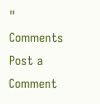"
Comments
Post a Comment